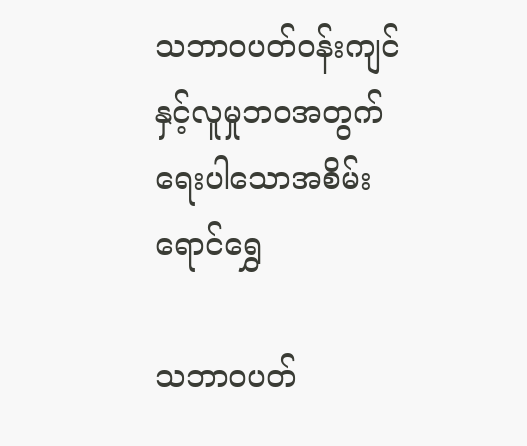သဘာဝပတ်ဝန်းကျင်နှင့်လူမှုဘဝအတွက် ရေးပါသောအစိမ်းရောင်ရွှေ

သဘာဝပတ်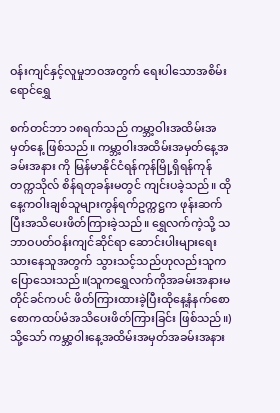ဝန်းကျင်နှင့်လူမှုဘဝအတွက် ရေးပါသောအစိမ်းရောင်ရွှေ

စက်တင်ဘာ ၁၈ရက်သည် ကမ္ဘာ့ဝါးအထိမ်းအမှတ်နေ့ ဖြစ်သည်။ ကမ္ဘာ့ဝါးအထိမ်းအမှတ်နေ့အခမ်းအနား ကို မြန်မာနိုင်ငံရန်ကုန်မြို့ရှိရန်ကုန်တက္ကသိုလ် စိန်ရတုခန်းမတွင် ကျင်းပခဲ့သည်။ ထိုနေ့ကဝါးချစ်သူများကွန်ရက်ဥက္ကဋ္ဌက ဖုန်းဆက်ပြီးအသိပေးဖိတ်ကြားခဲ့သည်။ ရွှေလက်ကဲ့သို့ သဘာဝပတ်ဝန်းကျင်ဆိုင်ရာ ဆောင်းပါးများရေးသားနေသူအတွက် သွားသင့်သည်ဟုလည်းသူကပြောသေးသည်။(သူကရွှေလက်ကိုအခမ်းအနားမတိုင်ခင်ကပင် ဖိတ်ကြားထားခဲ့ပြီးထိုနေ့နံနက်စောစောကထပ်မံအသိပေးဖိတ်ကြားခြင်း ဖြစ်သည်။)သို့သော် ကမ္ဘာ့ဝါးနေ့အထိမ်းအမှတ်အခမ်းအနား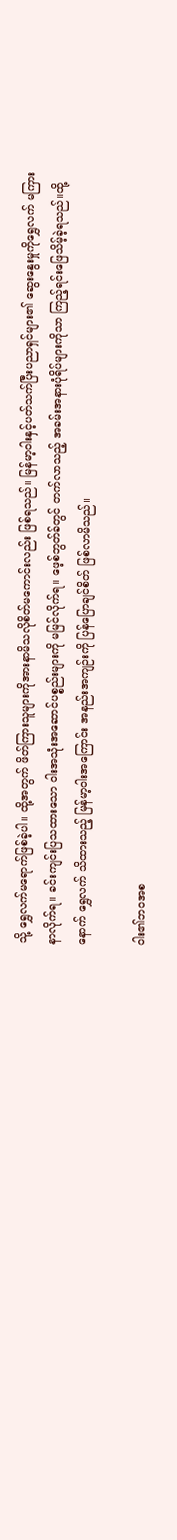သို့ ရွှေလက်မရောက်ဖြစ်ခဲ့ပါ။ ထို့အတွက် ဖိတ်ကြားသူများကိုအားနာမိသလိုစိတ်မကောင်းလည်း ဖြစ်ရသည်။ မြန်မာ့ဝါးနှင့်ပတ်သက်ပြီးပညာရှင်များ၏ ဆွေးနွေးမှုကိုရွှေလက် မကြားနာလိုက်ရ။ ခင်းကျင်းပြသထားသော ၀ါးအသုံးအဆောင်ပစ္စည်းများကို မမြင်လိုက်ရ။ ဖေ့စ်ဘွတ်ခ်တွင် တက်လာသည့် အခမ်းအနားပုံရိပ်များကိုသာ ကြည့်ရင်းဖြေသိမ့်ခဲ့ရသည်။ထို့နောက် ရွှေလက် သိထားသည့် မြန်မာ့ဝါးအကြောင်း အနည်းအကျဉ်းကို ပြန်ပြောချင်စိတ် ဖြစ်လာမိသည်။

၀ါး၏ဘဝအစ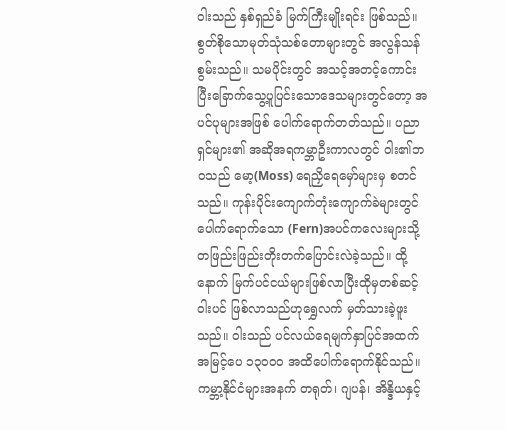၀ါးသည် နှစ်ရှည်ခံ မြက်ကြီးမျိုးရင်း ဖြစ်သည်။ စွတ်စိုသောမုတ်သုံသစ်တောများတွင် အလွန်သန်စွမ်းသည်။ သမပိုင်းတွင် အသင့်အတင့်ကောင်းပြီးခြောက်သွေ့ပူပြင်းသောဒေသများတွင်တော့ အပင်ပုများအဖြစ် ပေါက်ရောက်တတ်သည်။ ပညာရှင်များ၏ အဆိုအရကမ္ဘာဦးကာလတွင် ၀ါး၏ဘဝသည် မော့(Moss) ရေညှိရေမှော်များမှ စတင်သည်။ ကုန်းပိုင်းကျောက်တုံးကျောက်ခဲများတွင် ပေါက်ရောက်သော (Fern)အပင်ကလေးများသို့ တဖြည်းဖြည်းတိုးတက်ပြောင်းလဲခဲ့သည်။ ထို့နောက် မြက်ပင်ငယ်များဖြစ်လာပြီးထိုမှတစ်ဆင့် ၀ါးပင် ဖြစ်လာသည်ဟုရွှေလက် မှတ်သားခဲ့ဖူးသည်။ ၀ါးသည် ပင်လယ်ရေမျက်နှာပြင်အထက် အမြင့်ပေ ၁၃၀၀၀ အထိပေါက်ရောက်နိုင်သည်။ ကမ္ဘာ့နိုင်ငံများအနက် တရုတ်၊ ဂျပန်၊ အိန္ဒိယနှင့်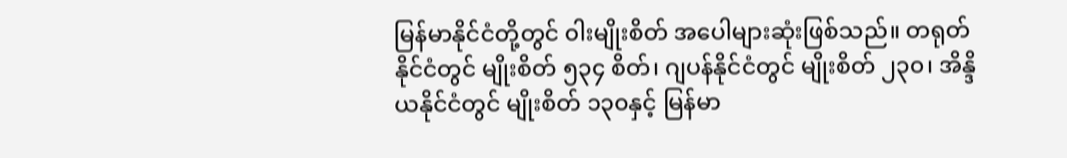မြန်မာနိုင်ငံတို့တွင် ၀ါးမျိုးစိတ် အပေါများဆုံးဖြစ်သည်။ တရုတ်နိုင်ငံတွင် မျိုးစိတ် ၅၃၄ စိတ်၊ ဂျပန်နိုင်ငံတွင် မျိုးစိတ် ၂၃၀၊ အိန္ဒိယနိုင်ငံတွင် မျိုးစိတ် ၁၃၀နှင့် မြန်မာ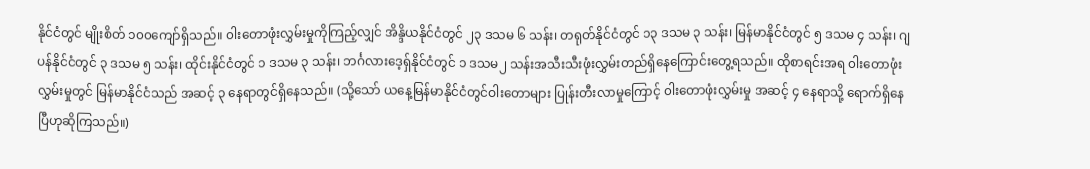နိုင်ငံတွင် မျိုးစိတ် ၁၀၀ကျော်ရှိသည်။ ၀ါးတောဖုံးလွှမ်းမှုကိုကြည့်လျှင် အိန္ဒိယနိုင်ငံတွင် ၂၃ ဒသမ ၆ သန်း၊ တရုတ်နိုင်ငံတွင် ၁၃ ဒသမ ၃ သန်း၊ မြန်မာနိုင်ငံတွင် ၅ ဒသမ ၄ သန်း၊ ဂျပန်နိုင်ငံတွင် ၃ ဒသမ ၅ သန်း၊ ထိုင်းနိုင်ငံတွင် ၁ ဒသမ ၃ သန်း၊ ဘင်္ဂလားဒေ့ရှ်နိုင်ငံတွင် ၁ ဒသမ၂ သန်းအသီးသီးဖုံးလွှမ်းတည်ရှိနေကြောင်းတွေ့ရသည်။ ထိုစာရင်းအရ ၀ါးတောဖုံးလွှမ်းမှုတွင် မြန်မာနိုင်ငံသည် အဆင့် ၃ နေရာတွင်ရှိနေသည်။ (သို့သော် ယနေ့မြန်မာနိုင်ငံတွင်ဝါးတောများ ပြုန်းတီးလာမှုကြောင့် ၀ါးတောဖုံးလွှမ်းမှု အဆင့် ၄ နေရာသို့ ရောက်ရှိနေပြီဟုဆိုကြသည်။)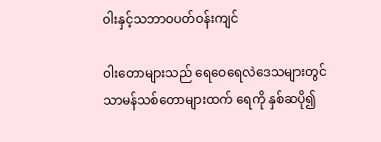၀ါးနှင့်သဘာဝပတ်ဝန်းကျင်

၀ါးတောများသည် ရေဝေရေလဲဒေသများတွင် သာမန်သစ်တောများထက် ရေကို နှစ်ဆပို၍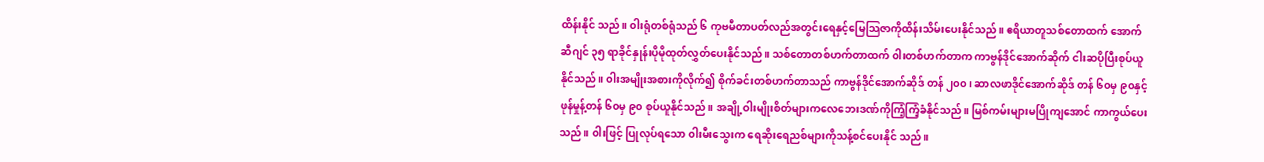ထိန်းနိုင် သည်။ ၀ါးရုံတစ်ရုံသည် ၆ ကုဗမီတာပတ်လည်အတွင်းရေနှင့်မြေသြဇာကိုထိန်းသိမ်းပေးနိုင်သည်။ ဧရိယာတူသစ်တောထက် အောက်ဆီဂျင် ၃၅ ရာခိုင်နှုန်းပိုမိုထုတ်လွှတ်ပေးနိုင်သည်။ သစ်တောတစ်ဟက်တာထက် ၀ါးတစ်ဟက်တာက ကာဗွန်ဒိုင်အောက်ဆိုက် ငါးဆပိုပြီးစုပ်ယူနိုင်သည်။ ၀ါးအမျိုးအစားကိုလိုက်၍ စိုက်ခင်းတစ်ဟက်တာသည် ကာဗွန်ဒိုင်အောက်ဆိုဒ် တန် ၂၀၀၊ ဆာလဖာဒိုင်အောက်ဆိုဒ် တန် ၆၀မှ ၉၀နှင့် ဖုန်မှုန့်တန် ၆၀မှ ၉၀ စုပ်ယူနိုင်သည်။ အချို့ဝါးမျိုးစိတ်များကလေဘေးဒဏ်ကိုကြံ့ကြံ့ခံနိုင်သည်။ မြစ်ကမ်းများမပြိုကျအောင် ကာကွယ်ပေးသည်။ ၀ါးဖြင့် ပြုလုပ်ရသော ၀ါးမီးသွေးက ရေဆိုးရေညစ်များကိုသန့်စင်ပေးနိုင် သည်။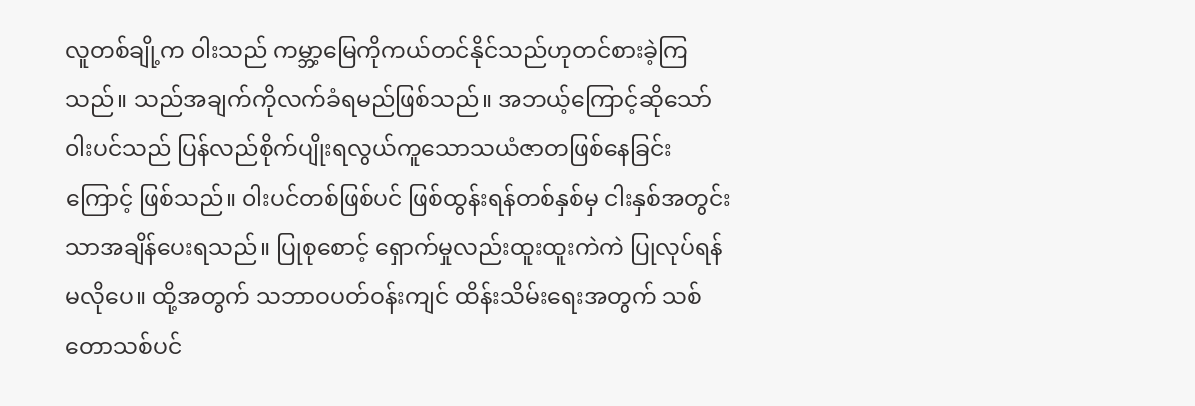လူတစ်ချို့က ၀ါးသည် ကမ္ဘာ့မြေကိုကယ်တင်နိုင်သည်ဟုတင်စားခဲ့ကြသည်။ သည်အချက်ကိုလက်ခံရမည်ဖြစ်သည်။ အဘယ့်ကြောင့်ဆိုသော် ၀ါးပင်သည် ပြန်လည်စိုက်ပျိုးရလွယ်ကူသောသယံဇာတဖြစ်နေခြင်းကြောင့် ဖြစ်သည်။ ၀ါးပင်တစ်ဖြစ်ပင် ဖြစ်ထွန်းရန်တစ်နှစ်မှ ငါးနှစ်အတွင်းသာအချိန်ပေးရသည်။ ပြုစုစောင့် ရှောက်မှုလည်းထူးထူးကဲကဲ ပြုလုပ်ရန်မလိုပေ။ ထို့အတွက် သဘာဝပတ်ဝန်းကျင် ထိန်းသိမ်းရေးအတွက် သစ်တောသစ်ပင်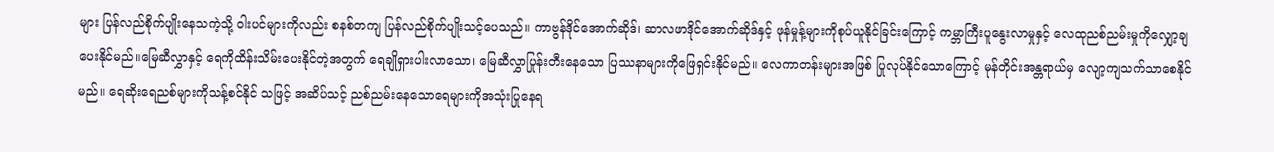များ ပြန်လည်စိုက်ပျိုးနေသကဲ့သို့ ၀ါးပင်များကိုလည်း စနစ်တကျ ပြန်လည်စိုက်ပျိုးသင့်ပေသည်။ ကာဗွန်ဒိုင်အောက်ဆိုဒ်၊ ဆာလဖာဒိုင်အောက်ဆိုဒ်နှင့် ဖုန်မှုန့်များကိုစုပ်ယူနိုင်ခြင်းကြောင့် ကမ္ဘာကြီးပူနွေးလာမှုနှင့် လေထုညစ်ညမ်းမှုကိုလျှော့ချပေးနိုင်မည်။မြေဆီလွှာနှင့် ရေကိုထိန်းသိမ်းပေးနိုင်တဲ့အတွက် ရေချိုရှားပါးလာသော၊ မြေဆီလွှာပြုန်းတီးနေသော ပြဿနာများကိုဖြေရှင်းနိုင်မည်။ လေကာတန်းများအဖြစ် ပြုလုပ်နိုင်သောကြောင့် မုန်တိုင်းအန္တရာယ်မှ လျော့ကျသက်သာစေနိုင်မည်။ ရေဆိုးရေညစ်များကိုသန့်စင်နိုင် သဖြင့် အဆိပ်သင့် ညစ်ညမ်းနေသောရေများကိုအသုံးပြုနေရ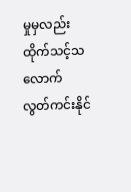မှုမှလည်းထိုက်သင့်သလောက် လွတ်ကင်းနိုင်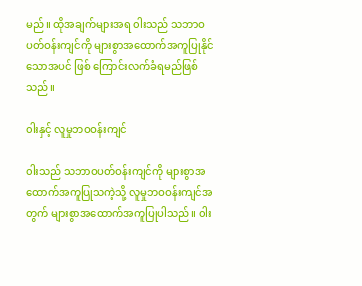မည်။ ထိုအချက်များအရ ၀ါးသည် သဘာဝပတ်ဝန်းကျင်ကို များစွာအထောက်အကူပြုနိုင်သောအပင် ဖြစ် ကြောင်းလက်ခံရမည်ဖြစ်သည်။

၀ါးနှင့် လူမှုဘဝဝန်းကျင်

၀ါးသည် သဘာဝပတ်ဝန်းကျင်ကို များစွာအထောက်အကူပြုသကဲ့သို့ လူမှုဘဝဝန်းကျင်အတွက် များစွာအထောက်အကူပြုပါသည်။ ၀ါး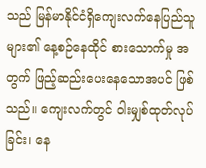သည် မြန်မာနိုင်ငံရှိကျေးလက်နေပြည်သူများ၏ နေ့စဉ်နေထိုင် စားသောက်မှု အတွက် ဖြည့်ဆည်းပေးနေသောအပင် ဖြစ်သည်။ ကျေးလက်တွင် ၀ါးမျှစ်ထုတ်လုပ်ခြင်း၊ နေ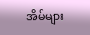အိမ်များ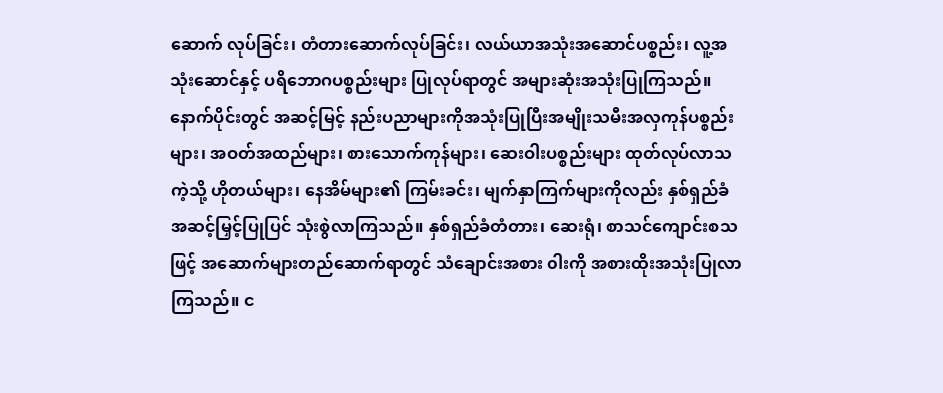ဆောက် လုပ်ခြင်း၊ တံတားဆောက်လုပ်ခြင်း၊ လယ်ယာအသုံးအဆောင်ပစ္စည်း၊ လူ့အသုံးဆောင်နှင့် ပရိဘောဂပစ္စည်းများ ပြုလုပ်ရာတွင် အများဆုံးအသုံးပြုကြသည်။ နောက်ပိုင်းတွင် အဆင့်မြင့် နည်းပညာများကိုအသုံးပြုပြီးအမျိုးသမီးအလှကုန်ပစ္စည်းများ၊ အဝတ်အထည်များ၊ စားသောက်ကုန်များ၊ ဆေးဝါးပစ္စည်းများ ထုတ်လုပ်လာသကဲ့သို့ ဟိုတယ်များ၊ နေအိမ်များ၏ ကြမ်းခင်း၊ မျက်နှာကြက်များကိုလည်း နှစ်ရှည်ခံအဆင့်မြှင့်ပြုပြင် သုံးစွဲလာကြသည်။ နှစ်ရှည်ခံတံတား၊ ဆေးရုံ၊ စာသင်ကျောင်းစသဖြင့် အဆောက်များတည်ဆောက်ရာတွင် သံချောင်းအစား ၀ါးကို အစားထိုးအသုံးပြုလာကြသည်။ င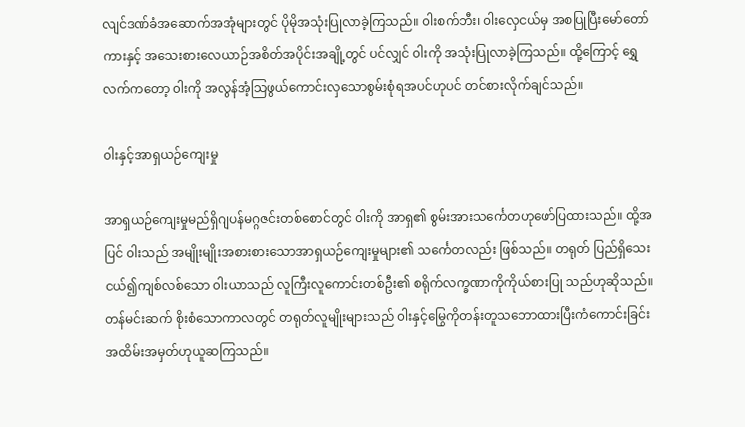လျင်ဒဏ်ခံအဆောက်အအုံများတွင် ပိုမိုအသုံးပြုလာခဲ့ကြသည်။ ၀ါးစက်ဘီး၊ ၀ါးလှေငယ်မှ အစပြုပြီးမော်တော်ကားနှင့် အသေးစားလေယာဉ်အစိတ်အပိုင်းအချို့တွင် ပင်လျှင် ၀ါးကို အသုံးပြုလာခဲ့ကြသည်။ ထို့ကြောင့် ရွှေလက်ကတော့ ၀ါးကို အလွန်အံ့သြဖွယ်ကောင်းလှသောစွမ်းစုံရအပင်ဟုပင် တင်စားလိုက်ချင်သည်။

၀ါးနှင့်အာရှယဉ်ကျေးမှု

အာရှယဉ်ကျေးမှုမည်ရှိဂျပန်မဂ္ဂဇင်းတစ်စောင်တွင် ၀ါးကို အာရှ၏ စွမ်းအားသင်္ကေတဟုဖော်ပြထားသည်။ ထို့အပြင် ၀ါးသည် အမျိုးမျိုးအစားစားသောအာရှယဉ်ကျေးမှုများ၏ သင်္ကေတလည်း ဖြစ်သည်။ တရုတ် ပြည်ရှိသေးငယ်၍ကျစ်လစ်သော ၀ါးယာသည် လူကြီးလူကောင်းတစ်ဦး၏ စရိုက်လက္ခဏာကိုကိုယ်စားပြု သည်ဟုဆိုသည်။ တန်မင်းဆက် စိုးစံသောကာလတွင် တရုတ်လူမျိုးများသည် ၀ါးနှင့်မြွေကိုတန်းတူသဘောထားပြီးကံကောင်းခြင်းအထိမ်းအမှတ်ဟုယူဆကြသည်။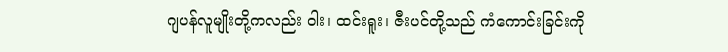ဂျပန်လူမျိုးတို့ကလည်း ၀ါး၊ ထင်းရူး၊ ဇီးပင်တို့သည် ကံကောင်းခြင်းကို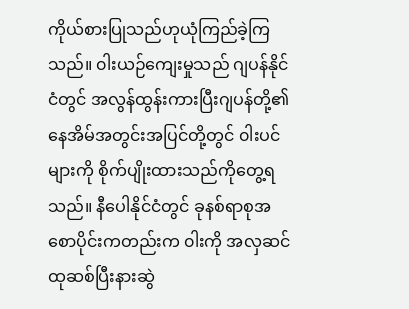ကိုယ်စားပြုသည်ဟုယုံကြည်ခဲ့ကြသည်။ ၀ါးယဉ်ကျေးမှုသည် ဂျပန်နိုင်ငံတွင် အလွန်ထွန်းကားပြီးဂျပန်တို့၏ နေအိမ်အတွင်းအပြင်တို့တွင် ၀ါးပင်များကို စိုက်ပျိုးထားသည်ကိုတွေ့ရသည်။ နီပေါနိုင်ငံတွင် ခုနစ်ရာစုအစောပိုင်းကတည်းက ၀ါးကို အလှဆင်ထုဆစ်ပြီးနားဆွဲ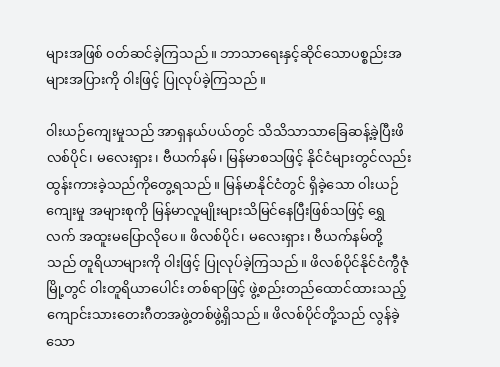များအဖြစ် ၀တ်ဆင်ခဲ့ကြသည်။ ဘာသာရေးနှင့်ဆိုင်သောပစ္စည်းအများအပြားကို ၀ါးဖြင့် ပြုလုပ်ခဲ့ကြသည်။

၀ါးယဉ်ကျေးမှုသည် အာရှနယ်ပယ်တွင် သိသိသာသာခြေဆန့်ခဲ့ပြီးဖိလစ်ပိုင်၊ မလေးရှား၊ ဗီယက်နမ်၊ မြန်မာစသဖြင့် နိုင်ငံများတွင်လည်းထွန်းကားခဲ့သည်ကိုတွေ့ရသည်။ မြန်မာနိုင်ငံတွင် ရှိခဲ့သော ၀ါးယဉ်ကျေးမှု အများစုကို မြန်မာလူမျိုးများသိမြင်နေပြီးဖြစ်သဖြင့် ရွှေလက် အထူးမပြောလိုပေ။ ဖိလစ်ပိုင်၊ မလေးရှား၊ ဗီယက်နမ်တို့သည် တူရိယာများကို ၀ါးဖြင့် ပြုလုပ်ခဲ့ကြသည်။ ဖိလစ်ပိုင်နိုင်ငံကွီဇုံမြို့တွင် ၀ါးတူရိယာပေါင်း တစ်ရာဖြင့် ဖွဲ့စည်းတည်ထောင်ထားသည့် ကျောင်းသားတေးဂီတအဖွဲ့တစ်ဖွဲ့ရှိသည်။ ဖိလစ်ပိုင်တို့သည် လွန်ခဲ့ သော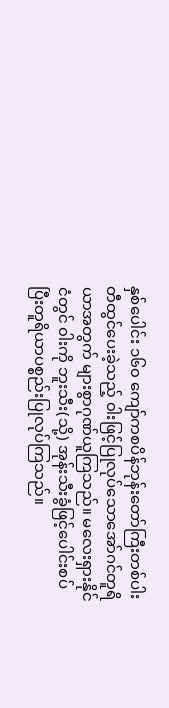နှစ်ပေါင်း ၁၆၀ ကျော်ကစပိန်ဘုန်းတော်ကြီးတစ်ပါးတီထွင်ပေးခဲ့သည့် ၀ါးဖြင့်ပြုလုပ်သောအော်ဂင်တူရိယာအတွက် များစွာဂုဏ်ယူကြသည်။ မလေးရှားနိုင်ငံတွင် ၀ါးကို ဘူးသီး(သို့) အုန်းသီးခွံဖြင့်ပေါင်းစပ်ပြီးတူရိယာပစ္စည်းပြုလုပ်ကြသည်။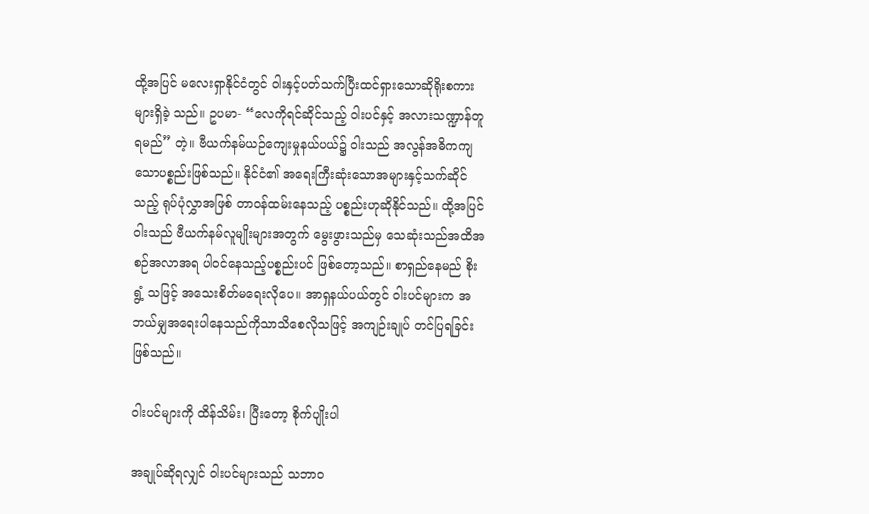ထို့အပြင် မလေးရှာနိုင်ငံတွင် ၀ါးနှင့်ပတ်သက်ပြီးထင်ရှားသောဆိုရိုးစကားများရှိခဲ့ သည်။ ဥပမာ- “လေကိုရင်ဆိုင်သည့် ၀ါးပင်နှင့် အလားသဏ္ဍာန်တူရမည်” တဲ့။ ဗီယက်နမ်ယဉ်ကျေးမှုနယ်ပယ်၌ ၀ါးသည် အလွန်အဓိကကျသောပစ္စည်းဖြစ်သည်။ နိုင်ငံ၏ အရေးကြီးဆုံးသောအများနှင့်သက်ဆိုင်သည့် ရုပ်ပုံလွှာအဖြစ် တာဝန်ထမ်းနေသည့် ပစ္စည်းဟုဆိုနိုင်သည်။ ထို့အပြင် ၀ါးသည် ဗီယက်နမ်လူမျိုးများအတွက် မွေးဖွားသည်မှ သေဆုံးသည်အထိအစဉ်အလာအရ ပါ၀င်နေသည့်ပစ္စည်းပင် ဖြစ်တော့သည်။ စာရှည်နေမည် စိုးရွံ့ သဖြင့် အသေးစိတ်မရေးလိုပေ။ အာရှနယ်ပယ်တွင် ၀ါးပင်များက အဘယ်မျှအရေးပါနေသည်ကိုသာသိစေလိုသဖြင့် အကျဉ်းချုပ် တင်ပြရခြင်းဖြစ်သည်။

၀ါးပင်များကို ထိန်သိမ်း၊ ပြီးတော့ စိုက်ပျိုးပါ

အချုပ်ဆိုရလျှင် ၀ါးပင်များသည် သဘာဝ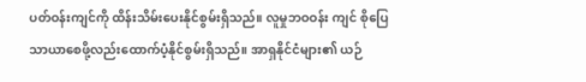ပတ်ဝန်းကျင်ကို ထိန်းသိမ်းပေးနိုင်စွမ်းရှိသည်။ လူမှုဘဝဝန်း ကျင် စိုပြေသာယာစေဖို့လည်းထောက်ပံ့နိုင်စွမ်းရှိသည်။ အာရှနိုင်ငံများ၏ ယဉ်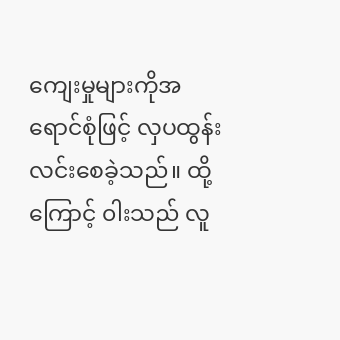ကျေးမှုများကိုအရောင်စုံဖြင့် လှပထွန်းလင်းစေခဲ့သည်။ ထို့ကြောင့် ၀ါးသည် လူ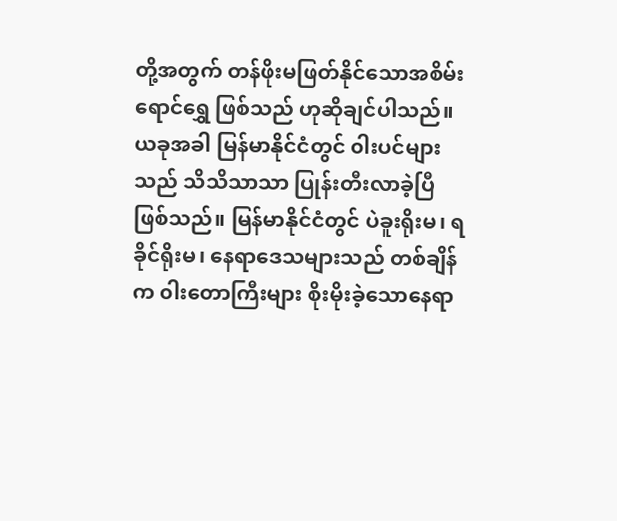တို့အတွက် တန်ဖိုးမဖြတ်နိုင်သောအစိမ်းရောင်ရွှေ ဖြစ်သည် ဟုဆိုချင်ပါသည်။ ယခုအခါ မြန်မာနိုင်ငံတွင် ၀ါးပင်များသည် သိသိသာသာ ပြုန်းတီးလာခဲ့ပြီ ဖြစ်သည်။ မြန်မာနိုင်ငံတွင် ပဲခူးရိုးမ၊ ရခိုင်ရိုးမ၊ နေရာဒေသများသည် တစ်ချိန်က ၀ါးတောကြီးများ စိုးမိုးခဲ့သောနေရာ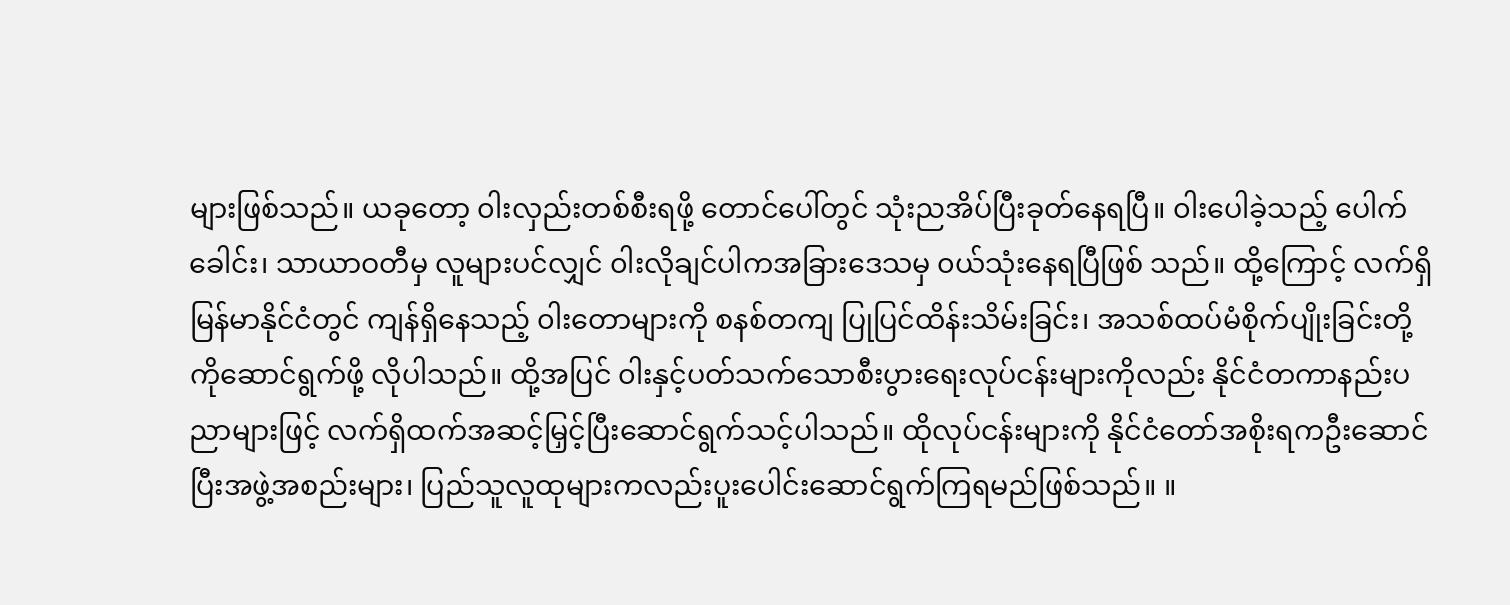များဖြစ်သည်။ ယခုတော့ ၀ါးလှည်းတစ်စီးရဖို့ တောင်ပေါ်တွင် သုံးညအိပ်ပြီးခုတ်နေရပြီ။ ၀ါးပေါခဲ့သည့် ပေါက်ခေါင်း၊ သာယာဝတီမှ လူများပင်လျှင် ၀ါးလိုချင်ပါကအခြားဒေသမှ ၀ယ်သုံးနေရပြီဖြစ် သည်။ ထို့ကြောင့် လက်ရှိမြန်မာနိုင်ငံတွင် ကျန်ရှိနေသည့် ၀ါးတောများကို စနစ်တကျ ပြုပြင်ထိန်းသိမ်းခြင်း၊ အသစ်ထပ်မံစိုက်ပျိုးခြင်းတို့ကိုဆောင်ရွက်ဖို့ လိုပါသည်။ ထို့အပြင် ၀ါးနှင့်ပတ်သက်သောစီးပွားရေးလုပ်ငန်းများကိုလည်း နိုင်ငံတကာနည်းပညာများဖြင့် လက်ရှိထက်အဆင့်မြှင့်ပြီးဆောင်ရွက်သင့်ပါသည်။ ထိုလုပ်ငန်းများကို နိုင်ငံတော်အစိုးရကဦးဆောင်ပြီးအဖွဲ့အစည်းများ၊ ပြည်သူလူထုများကလည်းပူးပေါင်းဆောင်ရွက်ကြရမည်ဖြစ်သည်။ ။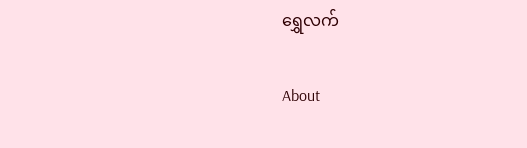ရွှေလက်

About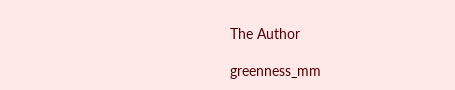The Author

greenness_mm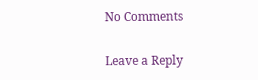No Comments

Leave a Reply